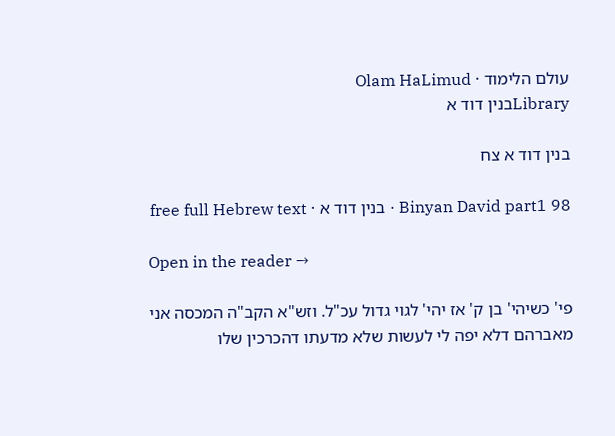עולם הלימוד · Olam HaLimud
Libraryבנין דוד א

בנין דוד א צח

Binyan David part1 98 · בנין דוד א · free full Hebrew text

Open in the reader →

פי' כשיהי' בן ק' אז יהי' לגוי גדול עכ"ל. וזש"א הקב"ה המכסה אני מאברהם דלא יפה לי לעשות שלא מדעתו דהכרכין שלו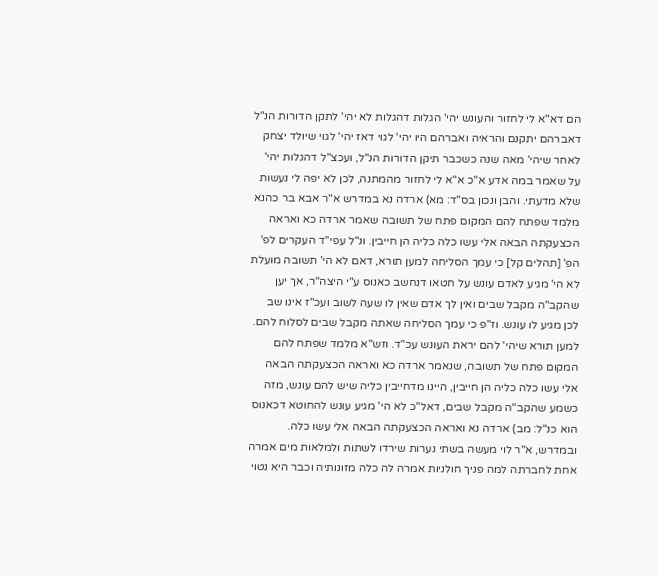הם דא"א לי לחזור והעונש יהי' הגלות דהגלות לא יהי' לתקן הדורות הנ"ל דאברהם יתקנם והראיה ואברהם היו יהי' לגוי דאז יהי' לגוי שיולד יצחק לאחר שיהי' מאה שנה כשכבר תיקן הדורות הנ"ל, ועכצ"ל דהגלות יהי' על שאמר במה אדע א"כ א"א לי לחזור מהמתנה, לכן לא יפה לי נעשות שלא מדעתי. והבן ונכון בס"ד: מא) ארדה נא במדרש א"ר אבא בר כהנא מלמד שפתח להם המקום פתח של תשובה שאמר ארדה כא ואראה הכצעקתה הבאה אלי עשו כלה כליה הן חייבין. ונ"ל עפי"ד העקרים לפ' הפ' [תהלים קל] כי עמך הסליחה למען תורא, דאם לא הי' תשובה מועלת לא הי' מגיע לאדם עונש על חטאו דנחשב כאנוס ע"י היצה"ר, אך יען שהקב"ה מקבל שבים ואין לך אדם שאין לו שעה לשוב ועכ"ז אינו שב לכן מגיע לו עונש. וז"פ כי עמך הסליחה שאתה מקבל שבים לסלוח להם. למען תורא שיהי' להם יראת העונש עכ"ד. וזש"א מלמד שפתח להם המקום פתח של תשובה, שנאמר ארדה כא ואראה הכצעקתה הבאה אלי עשו כלה כליה הן חייבין, היינו מדחייבין כליה שיש להם עונש, מזה כשמע שהקב"ה מקבל שבים, דאל"כ לא הי' מגיע עונש להחוטא דכאנוס הוא כנ"ל: מב) ארדה נא ואראה הכצעקתה הבאה אלי עשו כלה. ובמדרש, א"ר לוי מעשה בשתי נערות שירדו לשתות ולמלאות מים אמרה אחת לחברתה למה פניך חולניות אמרה לה כלה מזונותיה וכבר היא נטוי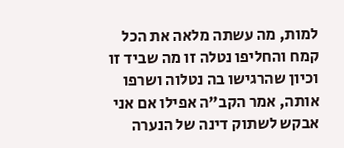למות, מה עשתה מלאה את הכל קמח והחליפו נטלה זו מה שביד זו וכיון שהרגישו בה נטלוה ושרפו אותה, אמר הקב"ה אפילו אם אני אבקש לשתוק דינה של הנערה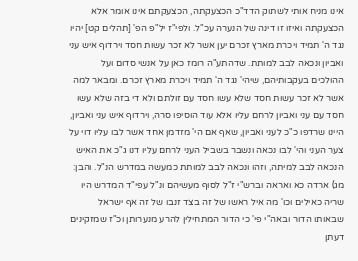אינו מניח אותי לשתוק הדד"כ הכצעקתה, הכצעקתם אינו אומר אלא הכצעקתה ואיזו זו דינה של הנערה עכ"ל. ולפי"ז יל"פ הפ' [תהלים קט] יהיו נגד ה' תמיד ויכרת מארץ זכרם יען אשר לא זכר עשות חסד וירדוף איש עני ואביון ונכאה לבב למותת. שדהתע"ה רומז כאן על אנשי סדום ועל ההולכים בעקבותיהם, שיהי' נגד ה' תמיד ויכרת מארץ זכרם. ומבאר למה אשר לא זכר עשות חסד שלא עשו חסד עם זולתם ולא די בזה שלא עשו חסד עם עני ואביון לרחם עליו אלא עוד הוסיפו סרה, וירדוף איש עני ואביון, היינו שרדפו כ"כ לעני ואביון, שאף אם הי' מזדמן אחד אשר לבו עליו דוי על צער העני והי' לבו נכאה ונשבר בשביל העני לרחם עליו דנו ג"כ את האיש הנכאה לבב למיתה, וזהו ונכאה לבב למותת כמעשה במדרש הנ"ל. והבן: מג) ארדה כא ואראה וברש"י ז"ל לסוף מעשיהם ונ"ל עפי"ד המדרש היו שריה כאילים וכו' מה איל ראשו של זה בצד זנבו של זה אף ישראל שבאותו הדור ובאה"י פי' כי הדור המתחילין להרע מנערותן וכ"ז שמזקינים דעתן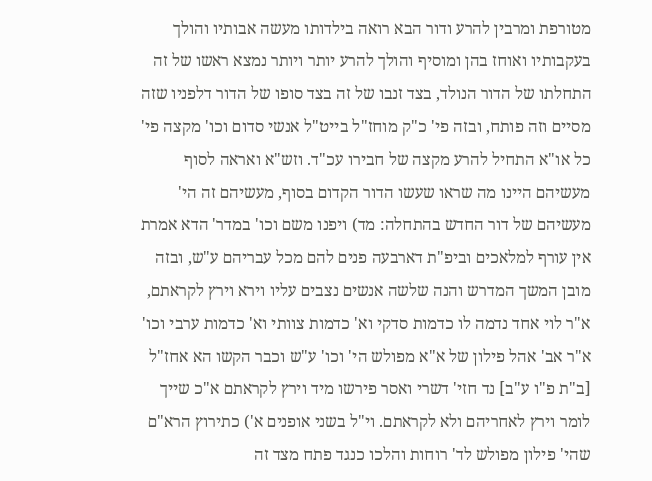מטורפת ומרבין להרע ודור הבא רואה בילדותו מעשה אבותיו והולך בעקבותיו ואוחז בהן ומוסיף והולך להרע יותר ויותר נמצא ראשו של זה התחלתו של הדור הנולד, בצד זנבו של זה בצד סופו של הדור דלפניו שזה מסיים וזה פותח, ובזה פי' כ"ק מוחז"ל בייט"ל אנשי סדום וכו' מקצה פי' כל או"א התחיל להרע מקצה של חבירו עכ"ד. וזש"א ואראה לסוף מעשיהם היינו מה שראו שעשו הדור הקדום בסוף, מעשיהם זה הי' מעשיהם של דור החדש בהתחלה: מד) ויפנו משם וכו' במדר' הדא אמרת אין עורף למלאכים וביפ"ת דארבעה פנים להם מכל עבריהם ע"ש, ובזה מובן המשך המדרש והנה שלשה אנשים נצבים עליו וירא וירץ לקראתם, א"ר לוי אחד נדמה לו כדמות סדקי וא' כדמות צוותי וא' כדמות ערבי וכו' א"ר אב' אהל פילון של א"א מפולש הי' וכו' ע"ש וכבר הקשו הא אחז"ל [ב"ת פ"ו ע"ב] נד חזי' דשרי ואסר פירשו מיד וירץ לקראתם א"כ שייך לומר וירץ לאחריהם ולא לקראתם. וי"ל בשני אופנים א') כתירוץ הרא"ם שהי' פילון מפולש לד' רוחות והלכו כנגד פתח מצד זה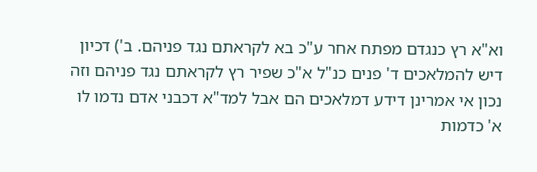וא"א רץ כנגדם מפתח אחר ע"כ בא לקראתם נגד פניהם. ב') דכיון דיש להמלאכים ד' פנים כנ"ל א"כ שפיר רץ לקראתם נגד פניהם וזה נכון אי אמרינן דידע דמלאכים הם אבל למד"א דכבני אדם נדמו לו א' כדמות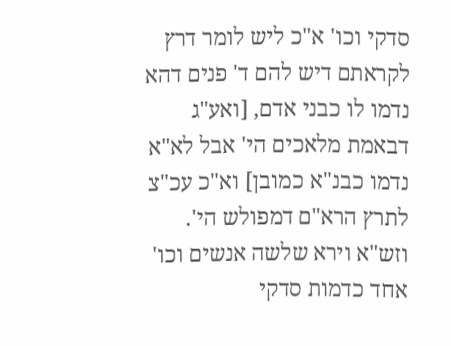סדקי וכו' א"כ ליש לומר דרץ לקראתם דיש להם ד' פנים דהא נדמו לו כבני אדם, [ואע"ג דבאמת מלאכים הי' אבל לא"א נדמו כבנ"א כמובן] וא"כ עכ"צ לתרץ הרא"ם דמפולש הי'. וזש"א וירא שלשה אנשים וכו' אחד כדמות סדקי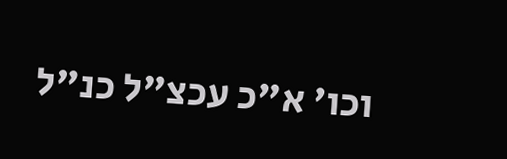וכו' א"כ עכצ"ל כנ"ל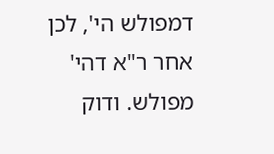דמפולש הי', לכן אחר ר"א דהי' מפולש. ודוק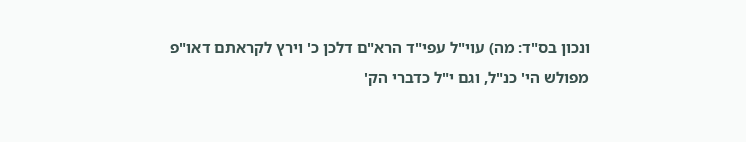ונכון בס"ד: מה) עוי"ל עפי"ד הרא"ם דלכן כ' וירץ לקראתם דאו"פ מפולש הי' כנ"ל, וגם י"ל כדברי הק'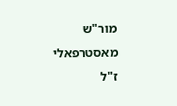מור"ש מאסטרפאלי ז"ל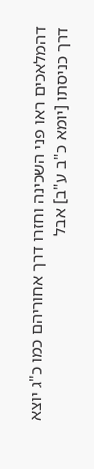דהמלאכים ראו פני השכינה וחזרו דרך אחוריהם כמו כ"ג יוצא דרך כניסתו [יומא כ"ב ע"ב] אבל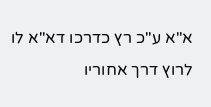א"א ע"כ רץ כדרכו דא"א לו לרוץ דרך אחוריו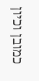כמובן וכיון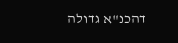דהכנ"א גדולה